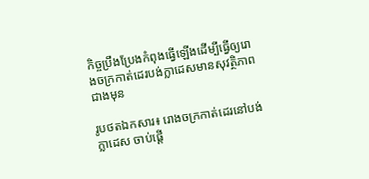កិច្ចប្រឹងប្រែងកំពុងធ្វើឡើងដើម្បីធ្វើឲ្យរោងចក្រកាត់ដេរបង់ក្លាដេសមានសុវត្ថិភាពជាងមុន

រូបថតឯកសារ៖ រោងចក្រកាត់ដេរនៅបង់ក្លាដេស ចាប់ផ្តើ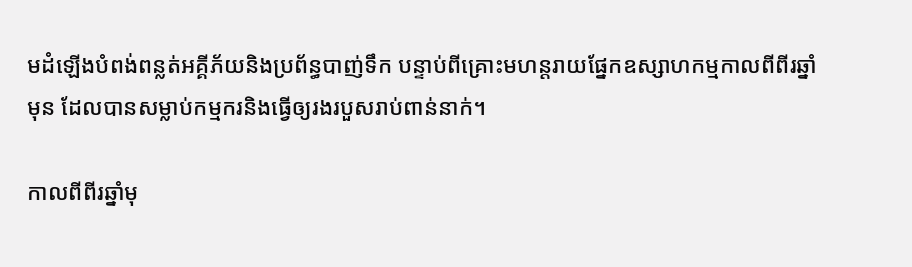មដំឡើងបំពង់ពន្លត់អគ្គីភ័យនិងប្រព័ន្ធបាញ់ទឹក បន្ទាប់ពីគ្រោះមហន្តរាយផ្នែកឧស្សាហកម្មកាលពីពីរឆ្នាំមុន ដែលបានសម្លាប់កម្មករនិងធ្វើឲ្យរងរបួសរាប់ពាន់នាក់។

កាលពីពីរឆ្នាំមុ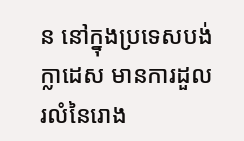ន នៅក្នុងប្រទេសបង់ក្លាដេស មានការដួលរលំនៃរោង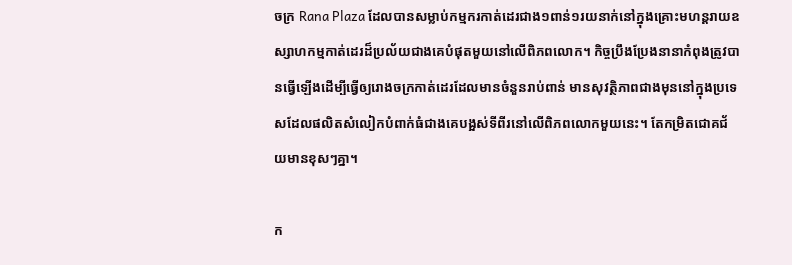ចក្រ Rana Plaza ដែលបានសម្លាប់កម្មករកាត់ដេរជាង១ពាន់១រយនាក់នៅក្នុងគ្រោះមហន្តរាយឧស្សាហកម្មកាត់ដេរដ៏ប្រល័យជាងគេបំផុតមួយនៅលើពិភពលោក។ កិច្ចប្រឹងប្រែងនានាកំពុងត្រូវបានធ្វើឡើងដើម្បីធ្វើឲ្យរោងចក្រកាត់ដេរដែលមានចំនួនរាប់ពាន់ មានសុវត្ថិភាពជាងមុននៅក្នុងប្រទេសដែលផលិតសំលៀកបំពាក់ធំជាងគេបង្អស់ទីពីរនៅលើពិភពលោកមួយនេះ។ តែកម្រិតជោគជ័យមានខុសៗគ្នា។

ក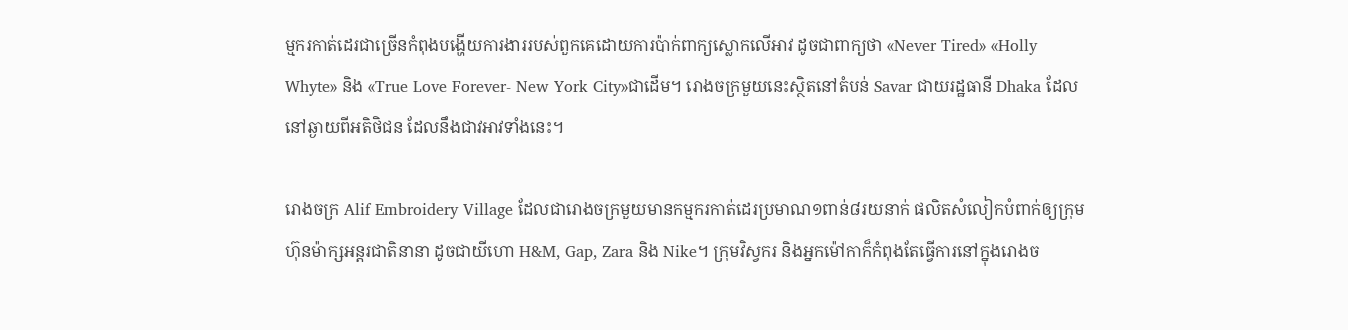ម្មករកាត់ដេរជាច្រើនកំពុងបង្ហើយការងាររបស់ពួកគេដោយការប៉ាក់ពាក្យស្លោកលើអាវ ដូចជាពាក្យថា «Never Tired» «Holly Whyte» និង «True Love Forever- New York City»ជាដើម។ រោងចក្រមួយនេះស្ថិតនៅតំបន់ Savar ជាយរដ្ឋធានី Dhaka ដែលនៅឆ្ងាយពីអតិថិជន ដែលនឹងជាវអាវទាំងនេះ។

រោងចក្រ Alif Embroidery Village ដែលជារោងចក្រមួយមានកម្មករកាត់ដេរប្រមាណ១ពាន់៨រយនាក់ ផលិតសំលៀកបំពាក់ឲ្យក្រុមហ៊ុនម៉ាក្សអន្តរជាតិនានា ដូចជាយីហោ H&M, Gap, Zara និង Nike។ ក្រុមវិស្វករ និងអ្នកម៉ៅកាក៏កំពុងតែធ្វើការនៅក្នុងរោងច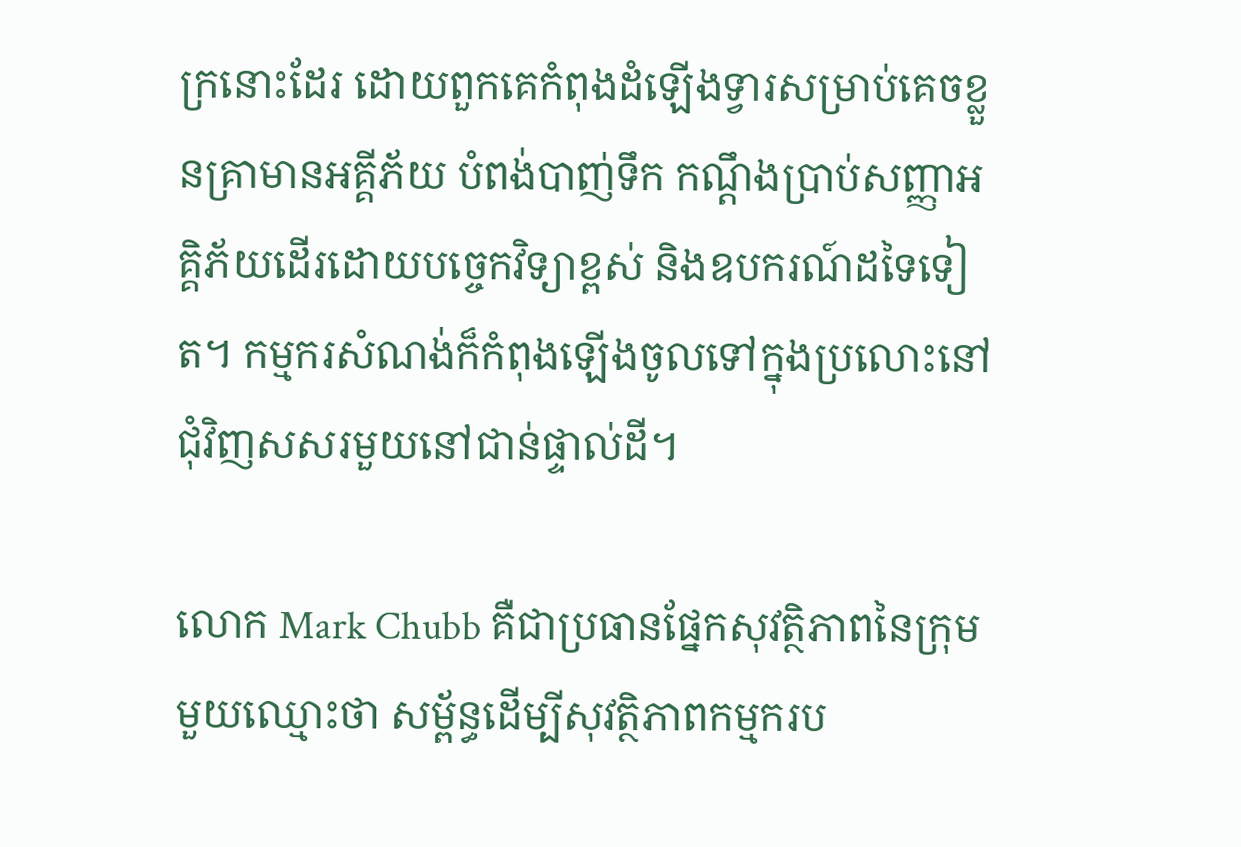ក្រនោះដែរ ដោយពួកគេកំពុងដំឡើងទ្វារសម្រាប់គេចខ្លួនគ្រាមានអគ្គីភ័យ បំពង់បាញ់ទឹក កណ្តឹងប្រាប់សញ្ញាអគ្គិភ័យដើរដោយបច្ចេកវិទ្យាខ្ពស់ និងឧបករណ៍ដទៃទៀត។ កម្មករសំណង់ក៏កំពុងឡើងចូលទៅក្នុងប្រលោះនៅជុំវិញសសរមួយនៅជាន់ផ្ទាល់ដី។

លោក Mark Chubb គឺជាប្រធានផ្នែកសុវត្ថិភាពនៃក្រុមមួយឈ្មោះថា សម្ព័ន្ធដើម្បីសុវត្ថិភាពកម្មករប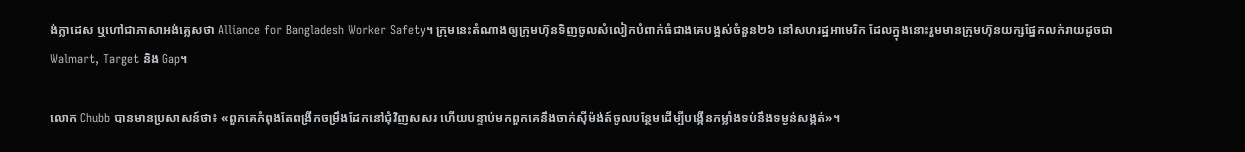ង់ក្លាដេស ឬហៅជាភាសាអង់គ្លេសថា Alliance for Bangladesh Worker Safety។ ក្រុមនេះតំណាងឲ្យក្រុមហ៊ុនទិញចូលសំលៀកបំពាក់ធំជាងគេបង្អស់ចំនួន២៦ នៅសហរដ្ឋអាមេរិក ដែលក្នុងនោះរួមមានក្រុមហ៊ុនយក្សផ្នែកលក់រាយដូចជា Walmart, Target និង Gap។

លោក Chubb បានមានប្រសាសន៍ថា៖ «ពួកគេកំពុងតែពង្រីកចម្រឹងដែកនៅជុំវិញសសរ ហើយបន្ទាប់មកពួកគេនឹងចាក់ស៊ីម៉ង់ត៍ចូលបន្ថែមដើម្បីបង្កើនកម្លាំងទប់នឹងទម្ងន់សង្កត់»។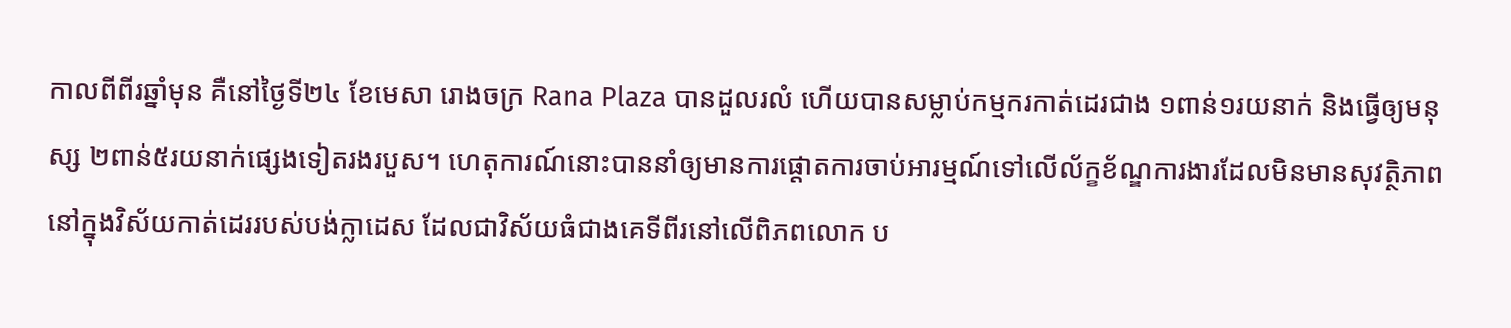កាលពីពីរឆ្នាំមុន គឺនៅថ្ងៃទី២៤ ខែមេសា រោងចក្រ Rana Plaza បានដួលរលំ ហើយបានសម្លាប់កម្មករកាត់ដេរជាង ១ពាន់១រយនាក់ និងធ្វើឲ្យមនុស្ស ២ពាន់៥រយនាក់ផ្សេងទៀតរងរបួស។ ហេតុការណ៍នោះបាននាំឲ្យមានការផ្តោតការចាប់អារម្មណ៍ទៅលើល័ក្ខខ័ណ្ឌការងារដែលមិនមានសុវត្ថិភាពនៅក្នុងវិស័យកាត់ដេររបស់បង់ក្លាដេស ដែលជាវិស័យធំជាងគេទីពីរនៅលើពិភពលោក ប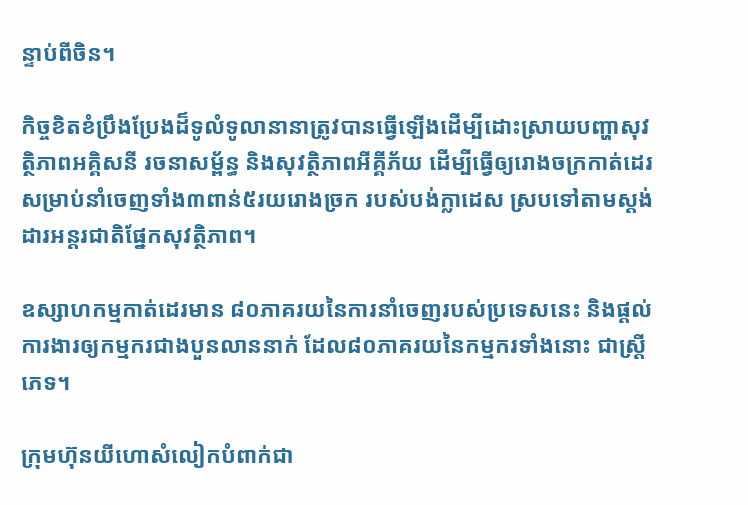ន្ទាប់ពីចិន។

កិច្ចខិតខំប្រឹងប្រែងដ៏ទូលំទូលានានាត្រូវបានធ្វើឡើងដើម្បីដោះស្រាយបញ្ហាសុវត្ថិភាពអគ្គិសនី រចនាសម្ព័ន្ធ និងសុវត្ថិភាពអីគ្គីភ័យ ដើម្បីធ្វើឲ្យរោងចក្រកាត់ដេរសម្រាប់នាំចេញទាំង៣ពាន់៥រយរោងច្រក របស់បង់ក្លាដេស ស្របទៅតាមស្តង់ដារអន្តរជាតិផ្នែកសុវត្ថិភាព។

ឧស្សាហកម្មកាត់ដេរមាន ៨០ភាគរយនៃការនាំចេញរបស់ប្រទេសនេះ និងផ្តល់ការងារឲ្យកម្មករជាងបួនលាននាក់ ដែល៨០ភាគរយនៃកម្មករទាំងនោះ ជាស្រ្តីភេទ។

ក្រុមហ៊ុនយីហោសំលៀកបំពាក់ជា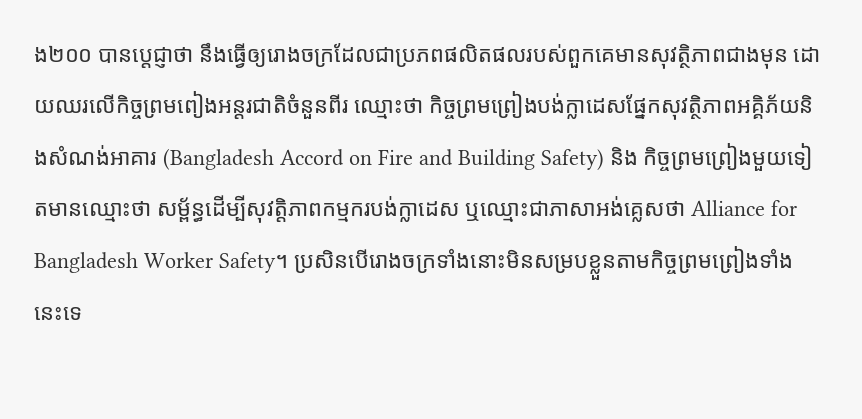ង២០០ បានបេ្តជ្ញាថា នឹងធ្វើឲ្យរោងចក្រដែលជាប្រភពផលិតផលរបស់ពួកគេមានសុវត្ថិភាពជាងមុន ដោយឈរលើកិច្ចព្រមពៀងអន្តរជាតិចំនួនពីរ ឈ្មោះថា កិច្ចព្រមព្រៀងបង់ក្លាដេសផ្នែកសុវត្ថិភាពអគ្គិភ័យនិងសំណង់អាគារ (Bangladesh Accord on Fire and Building Safety) និង កិច្ចព្រមព្រៀងមួយទៀតមានឈ្មោះថា សម្ព័ន្ធដើម្បីសុវត្តិភាពកម្មករបង់ក្លាដេស ឬឈ្មោះជាភាសាអង់គ្លេសថា Alliance for Bangladesh Worker Safety។ ប្រសិនបើរោងចក្រទាំងនោះមិនសម្របខ្លួនតាមកិច្ចព្រមព្រៀងទាំងនេះទេ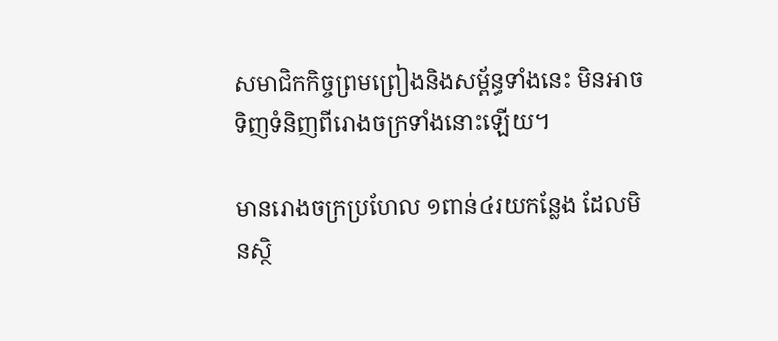សមាជិកកិច្ចព្រមព្រៀងនិងសម្ព័ន្ធទាំងនេះ មិនអាចទិញទំនិញពីរោងចក្រទាំងនោះឡើយ។

មានរោងចក្រប្រហែល ១ពាន់៤រយកន្លែង ដែលមិនស្ថិ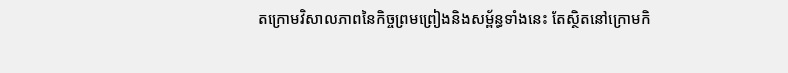តក្រោមវិសាលភាពនៃកិច្ចព្រមព្រៀងនិងសម្ព័ន្ធទាំងនេះ តែស្ថិតនៅក្រោមកិ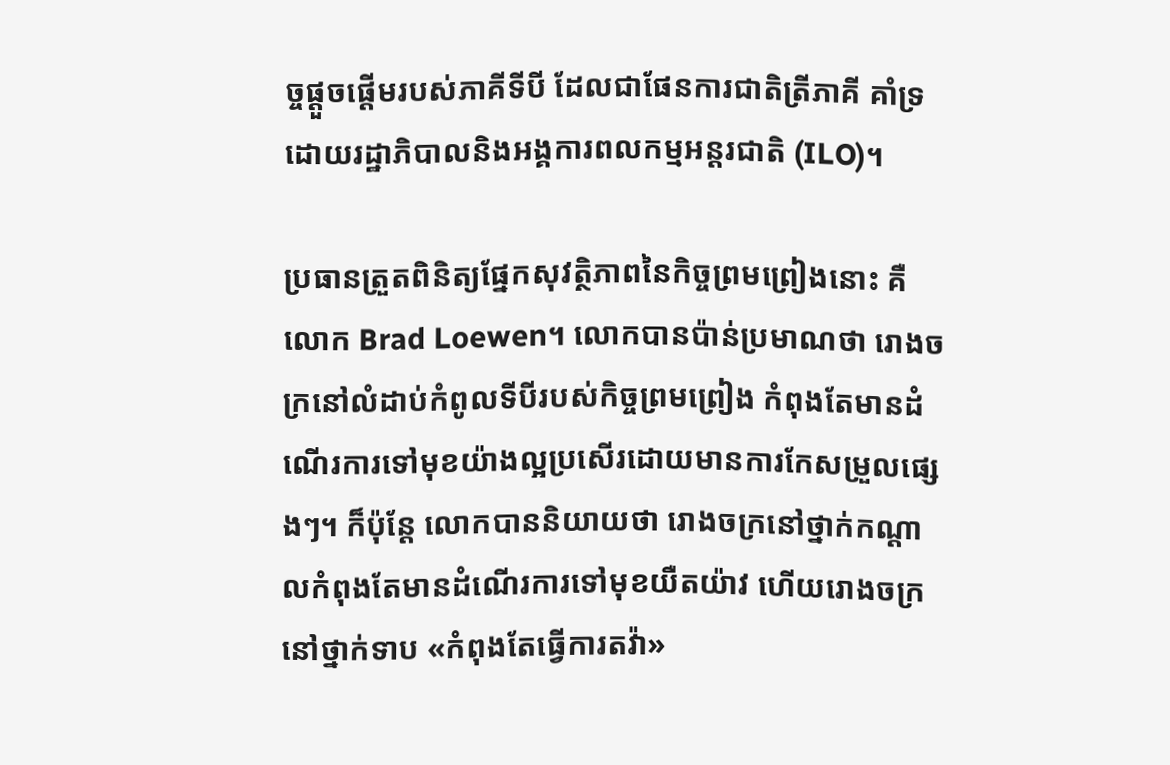ច្ចផ្តួចផ្តើមរបស់ភាគីទីបី ដែលជាផែនការជាតិត្រីភាគី គាំទ្រដោយរដ្ឋាភិបាលនិងអង្គការពលកម្មអន្តរជាតិ (ILO)។

ប្រធានត្រួតពិនិត្យផ្នែកសុវត្ថិភាពនៃកិច្ចព្រមព្រៀងនោះ គឺលោក Brad Loewen។ លោកបានប៉ាន់ប្រមាណថា រោងចក្រនៅលំដាប់កំពូលទីបីរបស់កិច្ចព្រមព្រៀង កំពុងតែមានដំណើរការទៅមុខយ៉ាងល្អប្រសើរដោយមានការកែសម្រួលផ្សេងៗ។ ក៏ប៉ុន្តែ លោកបាននិយាយថា រោងចក្រនៅថ្នាក់កណ្តាលកំពុងតែមានដំណើរការទៅមុខយឺតយ៉ាវ ហើយរោងចក្រនៅថ្នាក់ទាប «កំពុងតែធ្វើការតវ៉ា»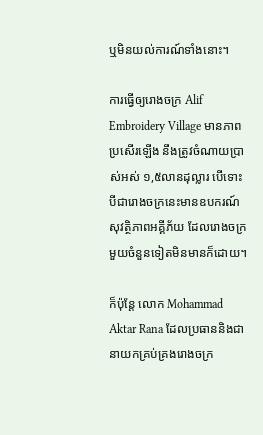ឬមិនយល់ការណ៍ទាំងនោះ។

ការធ្វើឲ្យរោងចក្រ Alif Embroidery Village មានភាពប្រសើរឡើង នឹងត្រូវចំណាយប្រាស់អស់ ១,៥លានដុល្លារ បើទោះបីជារោងចក្រនេះមានឧបករណ៍សុវត្ថិភាពអគ្គីភ័យ ដែលរោងចក្រមួយចំនួនទៀតមិនមានក៏ដោយ។

ក៏ប៉ុន្តែ លោក Mohammad Aktar Rana ដែលប្រធាននិងជានាយកគ្រប់គ្រងរោងចក្រ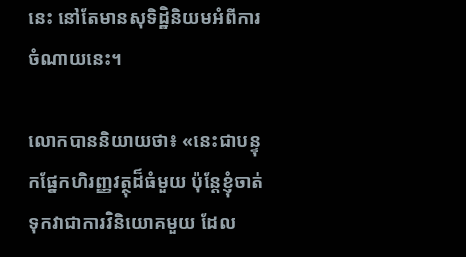នេះ នៅតែមានសុទិដ្ឋិនិយមអំពីការចំណាយនេះ។

លោកបាននិយាយថា៖ «នេះជាបន្ទុកផ្នែកហិរញ្ញវត្ថុដ៏ធំមួយ ប៉ុន្តែខ្ញុំចាត់ទុកវាជាការវិនិយោគមួយ ដែល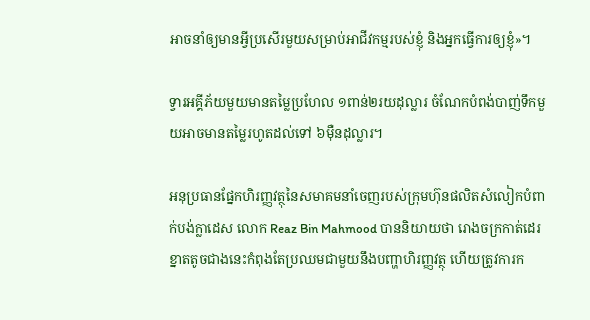អាចនាំឲ្យមានអ្វីប្រសើរមួយសម្រាប់អាជីវកម្មរបស់ខ្ញុំ និងអ្នកធ្វើការឲ្យខ្ញុំ»។

ទ្វារអគ្គីភ័យមួយមានតម្លៃប្រហែល ១ពាន់២រយដុល្លារ ចំណែកបំពង់បាញ់ទឹកមួយអាចមានតម្លៃរហូតដល់ទៅ ៦ម៉ឺនដុល្លារ។

អនុប្រធានផ្នែកហិរញ្ញវត្ថុនៃសមាគមនាំចេញរបស់ក្រុមហ៊ុនផលិតសំលៀកបំពាក់បង់ក្លាដេស លោក Reaz Bin Mahmood បាននិយាយថា រោងចក្រកាត់ដេរខ្នាតតូចជាងនេះកំពុងតែប្រឈមជាមួយនឹងបញ្ហាហិរញ្ញវត្ថុ ហើយត្រូវការក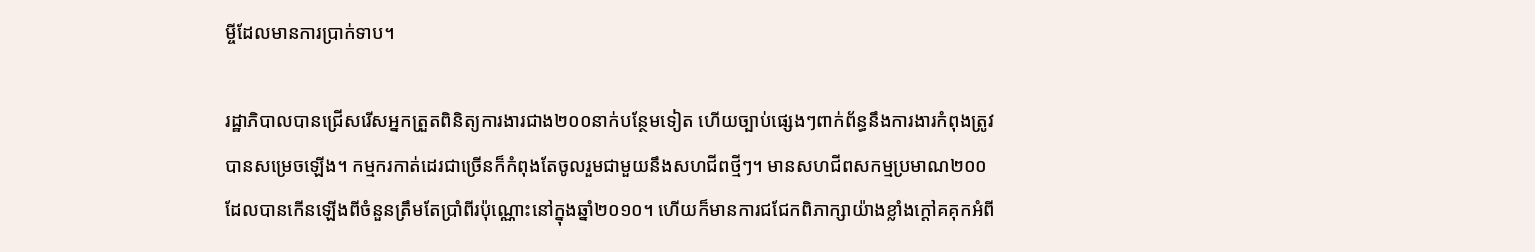ម្ចីដែលមានការប្រាក់ទាប។

រដ្ឋាភិបាលបានជ្រើសរើសអ្នកត្រួតពិនិត្យការងារជាង២០០នាក់បន្ថែមទៀត ហើយច្បាប់ផ្សេងៗពាក់ព័ន្ធនឹងការងារកំពុងត្រូវបានសម្រេចឡើង។ កម្មករកាត់ដេរជាច្រើនក៏កំពុងតែចូលរួមជាមួយនឹងសហជីពថ្មីៗ។ មានសហជីពសកម្មប្រមាណ២០០ ដែលបានកើនឡើងពីចំនួនត្រឹមតែប្រាំពីរប៉ុណ្ណោះនៅក្នុងឆ្នាំ២០១០។ ហើយក៏មានការជជែកពិភាក្សាយ៉ាងខ្លាំងក្តៅគគុកអំពី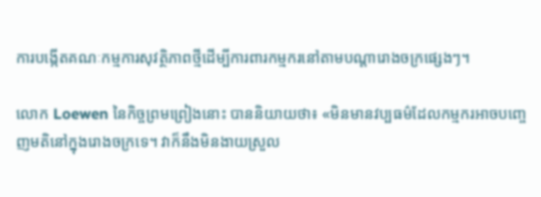ការបង្កើតគណៈកម្មការសុវត្ថិភាពថ្មីដើម្បីការពារកម្មករនៅតាមបណ្តារោងចក្រផ្សេងៗ។

លោក Loewen នៃកិច្ចព្រមព្រៀងនោះ បាននិយាយថា៖ «មិនមានវប្បធម៌ដែលកម្មករអាចបញ្ចេញមតិនៅក្នុងរោងចក្រទេ។ វាក៏នឹងមិនងាយស្រួល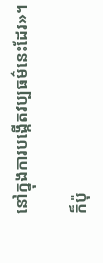នៅក្នុងការបង្កើតវប្បធម៌នេះដែរ»។

ក៏ប៉ុ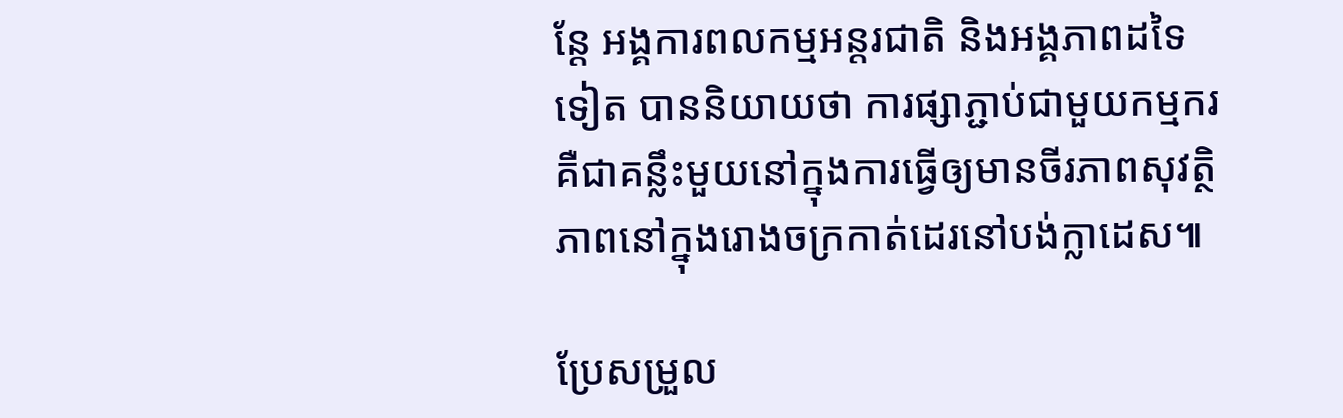ន្តែ អង្គការពលកម្មអន្តរជាតិ និងអង្គភាពដទៃទៀត បាននិយាយថា ការផ្សាភ្ជាប់ជាមួយកម្មករ គឺជាគន្លឹះមួយនៅក្នុងការធ្វើឲ្យមានចីរភាពសុវត្ថិភាពនៅក្នុងរោងចក្រកាត់ដេរនៅបង់ក្លាដេស៕

ប្រែសម្រួល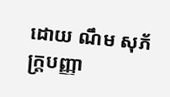ដោយ ណឹម សុភ័ក្រ្តបញ្ញា